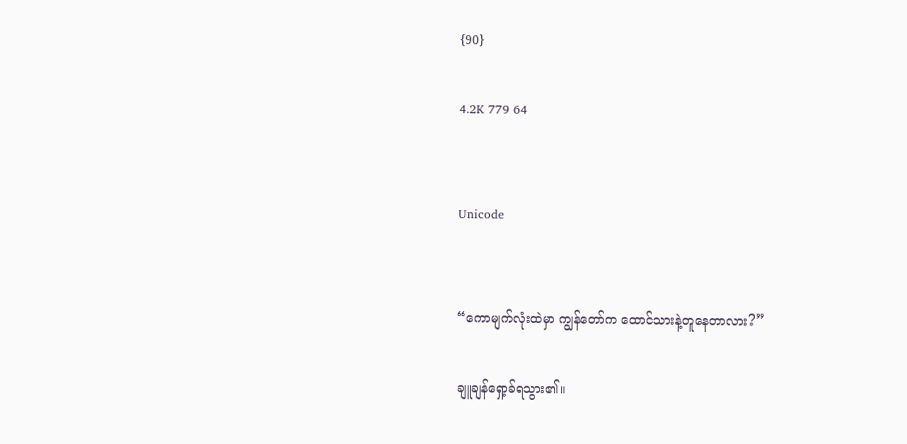{90}

4.2K 779 64


Unicode


“ကောမျက်လုံးထဲမှာ ကျွန်တော်က ထောင်သားနဲ့တူနေတာလား?”

ချူချန်ရှော့ခ်ရသွား၏။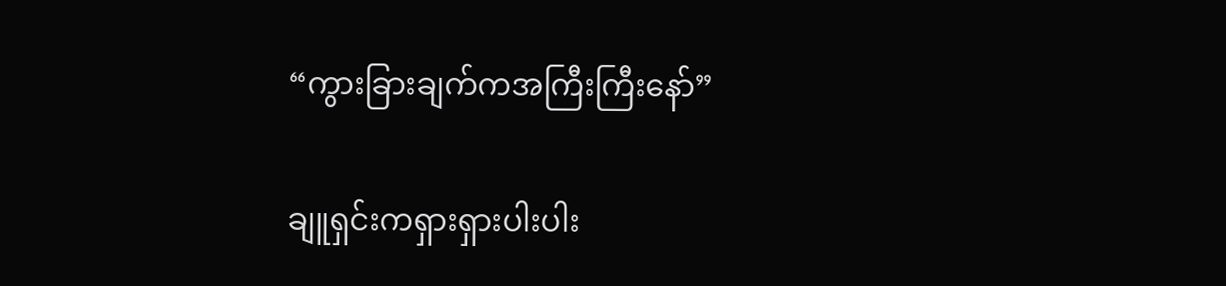“ကွားခြားချက်ကအကြီးကြီးနော်”

ချူရှင်းကရှားရှားပါးပါး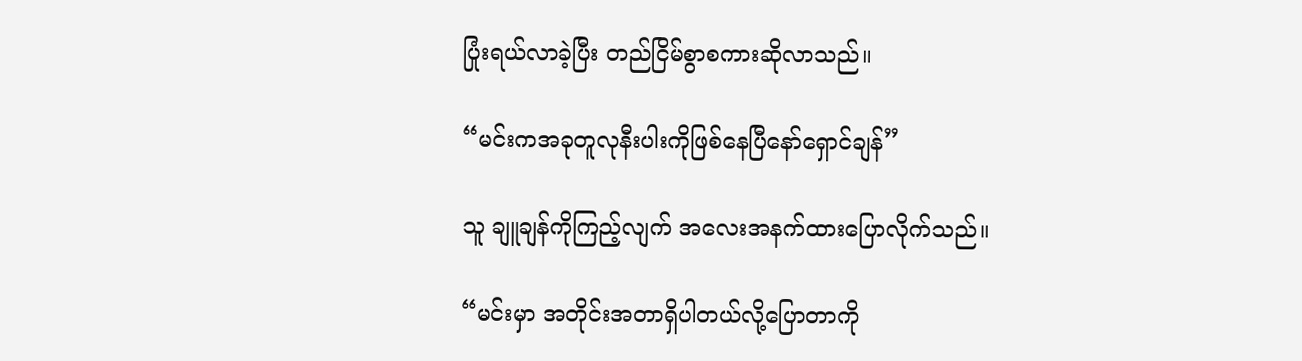ပြုံးရယ်လာခဲ့ပြီး တည်ငြိမ်စွာစကားဆိုလာသည်။

“မင်းကအခုတူလုနီးပါးကိုဖြစ်နေပြီနော်ရှောင်ချန်”

သူ ချူချန်ကိုကြည့်လျက် အလေးအနက်ထားပြောလိုက်သည်။

“မင်းမှာ အတိုင်းအတာရှိပါတယ်လို့ပြောတာကို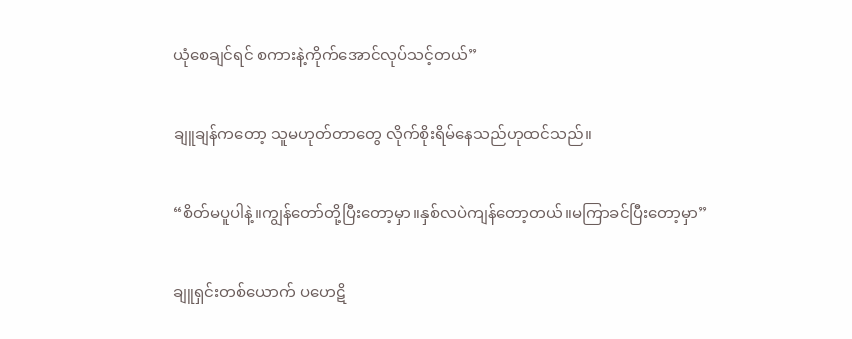ယုံစေချင်ရင် စကားနဲ့ကိုက်အောင်လုပ်သင့်တယ်”

ချူချန်ကတော့ သူမဟုတ်တာတွေ လိုက်စိုးရိမ်နေသည်ဟုထင်သည်။

“စိတ်မပူပါနဲ့။ကျွန်တော်တို့ပြီးတော့မှာ။နှစ်လပဲကျန်တော့တယ်။မကြာခင်ပြီးတော့မှာ”

ချူရှင်းတစ်ယောက် ပဟေဋိ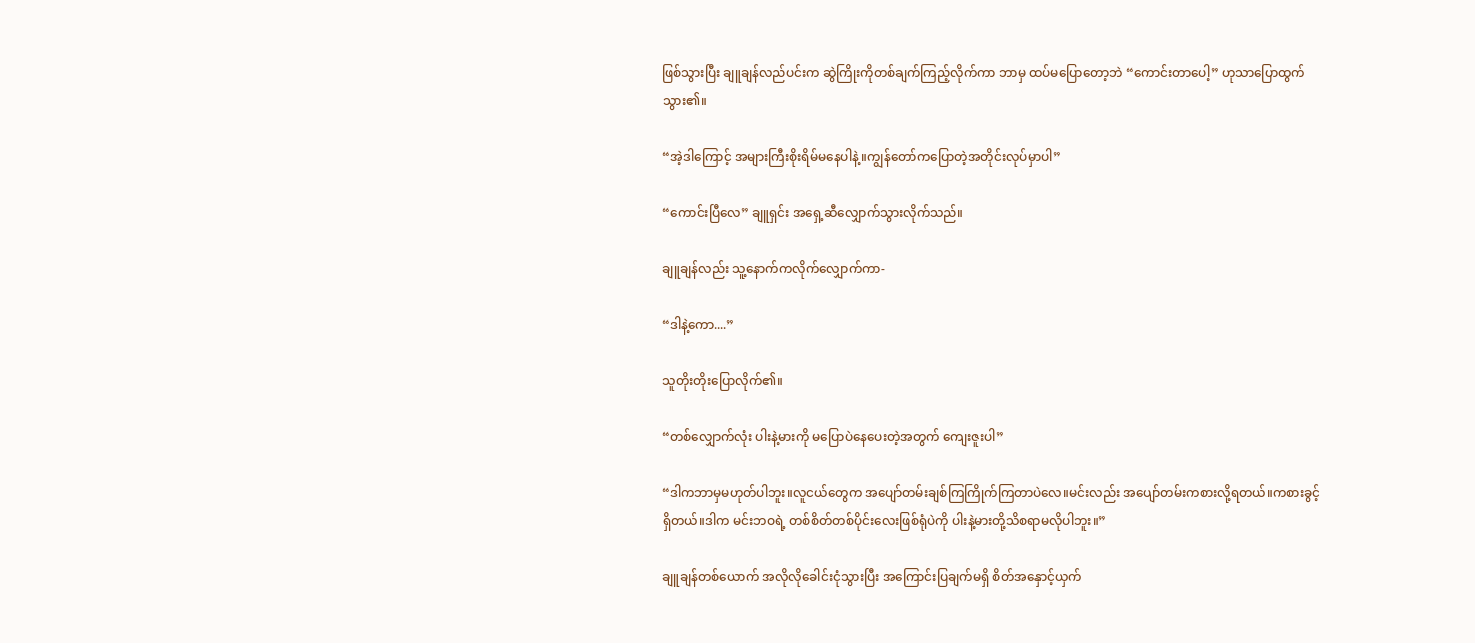ဖြစ်သွားပြီး ချူချန်လည်ပင်းက ဆွဲကြိုးကိုတစ်ချက်ကြည့်လိုက်ကာ ဘာမှ ထပ်မပြောတော့ဘဲ “ကောင်းတာပေါ့” ဟုသာပြောထွက်သွား၏။

“အဲ့ဒါကြောင့် အများကြီးစိုးရိမ်မနေပါနဲ့။ကျွန်တော်ကပြောတဲ့အတိုင်းလုပ်မှာပါ”

“ကောင်းပြီလေ” ချူရှင်း အရှေ့ဆီလျှောက်သွားလိုက်သည်။

ချူချန်လည်း သူ့နောက်ကလိုက်လျှောက်ကာ-

“ဒါနဲ့ကော....”

သူတိုးတိုးပြောလိုက်၏။

“တစ်လျှောက်လုံး ပါးနဲ့မားကို မပြောပဲနေပေးတဲ့အတွက် ကျေးဇူးပါ”

“ဒါကဘာမှမဟုတ်ပါဘူး။လူငယ်တွေက အပျော်တမ်းချစ်ကြကြိုက်ကြတာပဲလေ။မင်းလည်း အပျော်တမ်းကစားလို့ရတယ်။ကစားခွင့်ရှိတယ်။ဒါက မင်းဘဝရဲ့ တစ်‌စိတ်တစ်ပိုင်းလေးဖြစ်ရုံပဲကို ပါးနဲ့မားတို့သိစရာမလိုပါဘူး။”

ချူချန်တစ်ယောက် အလိုလိုခေါင်းငုံသွားပြီး အကြောင်းပြချက်မရှိ စိတ်အနှောင့်ယှက်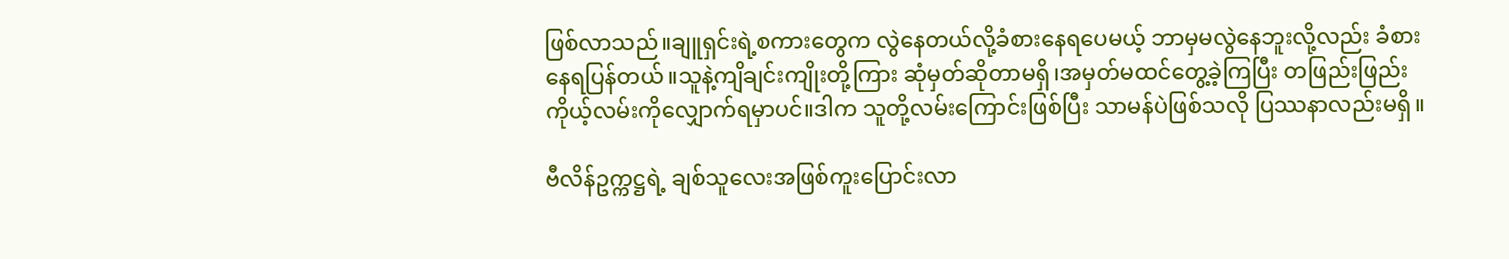ဖြစ်လာသည်။ချူရှင်းရဲ့စကားတွေက လွဲနေတယ်လို့ခံစားနေရပေမယ့် ဘာမှမလွဲနေဘူးလို့လည်း ခံစားနေရပြန်တယ်။သူနဲ့ကျိချင်းကျိုးတို့ကြား ဆုံမှတ်ဆိုတာမရှိ၊အမှတ်မထင်တွေ့ခဲ့ကြပြီး တဖြည်းဖြည်းကိုယ့်လမ်းကိုလျှောက်ရမှာပင်။ဒါက သူတို့လမ်းကြောင်းဖြစ်ပြီး သာမန်ပဲဖြစ်သလို ပြဿနာလည်းမရှိ။

ဗီလိန်ဥက္ကဋ္ဌရဲ့ ချစ်သူလေးအဖြစ်ကူးပြောင်းလာ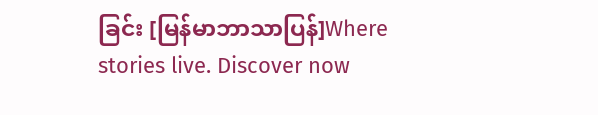ခြင်း [မြန်မာဘာသာပြန်]Where stories live. Discover now